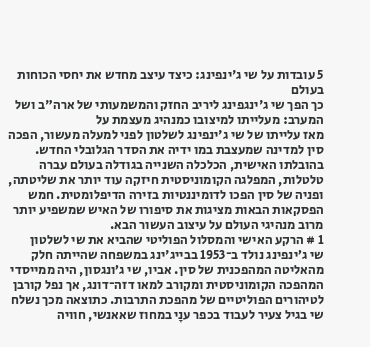5 עובדות על שי ג'ינפינג: כיצד עיצב מחדש את יחסי הכוחות בעולם
כך הפך שי ג'ינגפינג ליריב החזק והמשמעותי של ארה"ב ושל המערב: מעלייתו למיצובו כמנהיג מעצמת על
מאז עלייתו של שי ג'ינפינג לשלטון לפני למעלה מעשור, הפכה סין למדינה שמעצבת במו ידיה את הסדר הגלובלי החדש. בהובלתו האישית, הכלכלה השנייה בגודלה בעולם עברה טלטלות, המפלגה הקומוניסטית חיזקה עוד יותר את שליטתה, ופניה של סין הפכו לדומיננטיות בזירה הדיפלומטית. חמש הפסקאות הבאות מציגות את סיפורו של האיש שמשפיע יותר מרוב מנהיגי העולם על עיצוב העשור הבא.
1 # הרקע האישי והמסלול הפוליטי שהביא את שי לשלטון
שי ג’ינפינג נולד ב־1953 בבייג'ינג במשפחה שהייתה חלק מהאליטה המהפכנית של סין. אביו, שי ג’ונגסון, היה ממייסדי המהפכה הקומוניסטית ומקורב למאו דזה־דונג, אך נפל קורבן לטיהורים הפוליטיים של מהפכת התרבות. כתוצאה מכך נשלח שי בגיל צעיר לעבוד בכפר ענָי במחוז שאאנשי, חוויה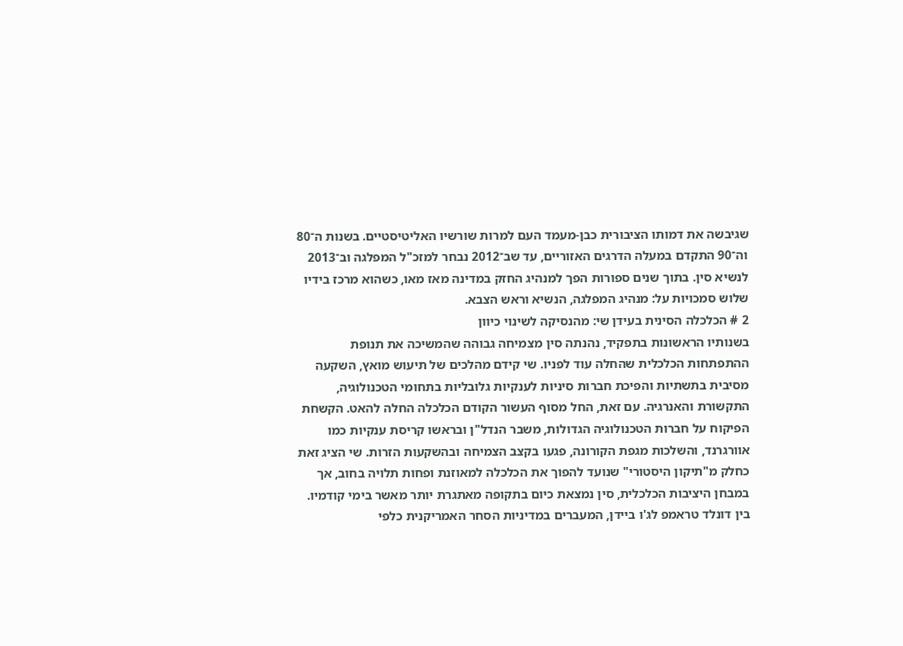שגיבשה את דמותו הציבורית כבן-מעמד העם למרות שורשיו האליטיסטיים. בשנות ה־80 וה־90 התקדם במעלה הדרגים האזוריים, עד שב־2012 נבחר למזכ"ל המפלגה וב־2013 לנשיא סין. בתוך שנים ספורות הפך למנהיג החזק במדינה מאז מאו, כשהוא מרכז בידיו שלוש סמכויות על: מנהיג המפלגה, הנשיא וראש הצבא.
2 # הכלכלה הסינית בעידן שי: מהנסיקה לשינוי כיוון
בשנותיו הראשונות בתפקיד, נהנתה סין מצמיחה גבוהה שהמשיכה את תנופת ההתפתחות הכלכלית שהחלה עוד לפניו. שי קידם מהלכים של תיעוש מואץ, השקעה מסיבית בתשתיות והפיכת חברות סיניות לענקיות גלובליות בתחומי הטכנולוגיה, התקשורת והאנרגיה. עם זאת, החל מסוף העשור הקודם הכלכלה החלה להאט. הקשחת הפיקוח על חברות הטכנולוגיה הגדולות, משבר הנדל"ן ובראשו קריסת ענקיות כמו אוורגרנד, והשלכות מגפת הקורונה, פגעו בקצב הצמיחה ובהשקעות הזרות. שי הציג זאת כחלק מ"תיקון היסטורי" שנועד להפוך את הכלכלה למאוזנת ופחות תלויה בחוב, אך במבחן היציבות הכלכלית, סין נמצאת כיום בתקופה מאתגרת יותר מאשר בימי קודמיו.
בין דונלד טראמפ לג'ו ביידן, המעברים במדיניות הסחר האמריקנית כלפי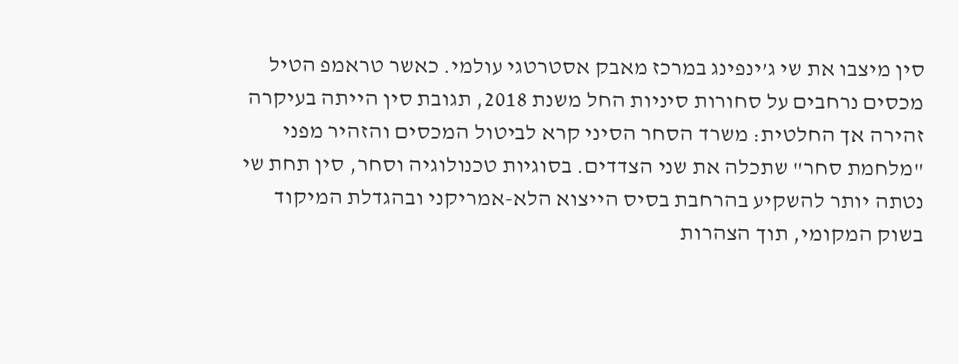סין מיצבו את שי ג’ינפינג במרכז מאבק אסטרטגי עולמי. כאשר טראמפ הטיל מכסים נרחבים על סחורות סיניות החל משנת 2018, תגובת סין הייתה בעיקרה זהירה אך החלטית: משרד הסחר הסיני קרא לביטול המכסים והזהיר מפני "מלחמת סחר" שתכלה את שני הצדדים. בסוגיות טכנולוגיה וסחר, סין תחת שי נטתה יותר להשקיע בהרחבת בסיס הייצוא הלא-אמריקני ובהגדלת המיקוד בשוק המקומי, תוך הצהרות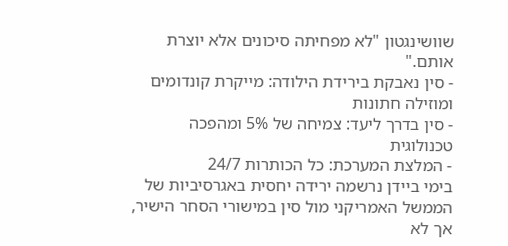שוושינגטון "לא מפחיתה סיכונים אלא יוצרת אותם."
- סין נאבקת בירידת הילודה: מייקרת קונדומים ומוזילה חתונות
- סין בדרך ליעד: צמיחה של 5% ומהפכה טכנולוגית
- המלצת המערכת: כל הכותרות 24/7
בימי ביידן נרשמה ירידה יחסית באגרסיביות של הממשל האמריקני מול סין במישורי הסחר הישיר, אך לא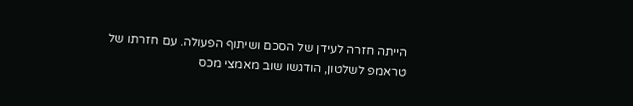הייתה חזרה לעידן של הסכם ושיתוף הפעולה. עם חזרתו של טראמפ לשלטון, הודגשו שוב מאמצי מכס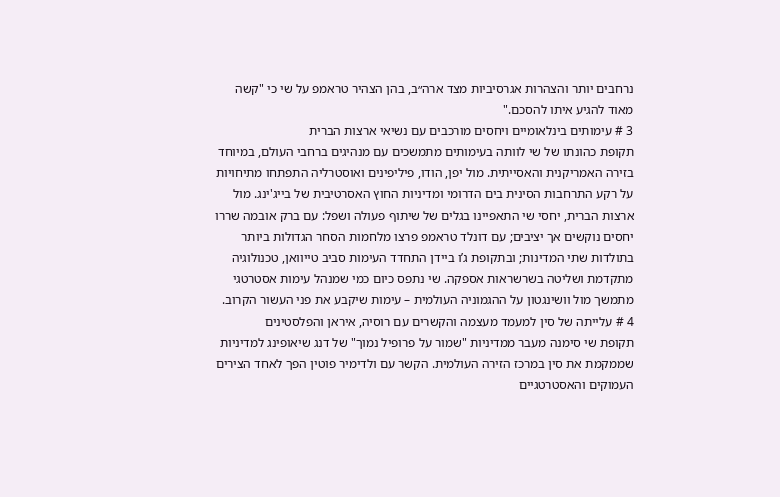נרחבים יותר והצהרות אגרסיביות מצד ארה״ב, בהן הצהיר טראמפ על שי כי "קשה מאוד להגיע איתו להסכם."
3 # עימותים בינלאומיים ויחסים מורכבים עם נשיאי ארצות הברית
תקופת כהונתו של שי לוותה בעימותים מתמשכים עם מנהיגים ברחבי העולם, במיוחד בזירה האמריקנית והאסייתית. מול יפן, הודו, פיליפינים ואוסטרליה התפתחו מתיחויות על רקע התרחבות הסינית בים הדרומי ומדיניות החוץ האסרטיבית של בייג'ינג. מול ארצות הברית, יחסי שי התאפיינו בגלים של שיתוף פעולה ושפל: עם ברק אובמה שררו יחסים נוקשים אך יציבים; עם דונלד טראמפ פרצו מלחמות הסחר הגדולות ביותר בתולדות שתי המדינות; ובתקופת ג’ו ביידן התחדד העימות סביב טייוואן, טכנולוגיה מתקדמת ושליטה בשרשראות אספקה. שי נתפס כיום כמי שמנהל עימות אסטרטגי מתמשך מול וושינגטון על ההגמוניה העולמית – עימות שיקבע את פני העשור הקרוב.
4 # עלייתה של סין למעמד מעצמה והקשרים עם רוסיה, איראן והפלסטינים
תקופת שי סימנה מעבר ממדיניות "שמור על פרופיל נמוך" של דנג שיאופינג למדיניות שממקמת את סין במרכז הזירה העולמית. הקשר עם ולדימיר פוטין הפך לאחד הצירים העמוקים והאסטרטגיים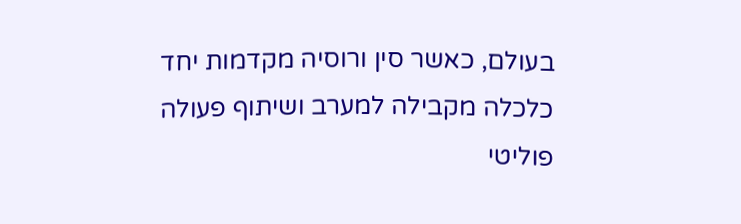בעולם, כאשר סין ורוסיה מקדמות יחד כלכלה מקבילה למערב ושיתוף פעולה פוליטי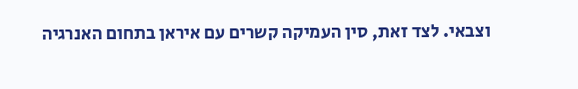וצבאי. לצד זאת, סין העמיקה קשרים עם איראן בתחום האנרגיה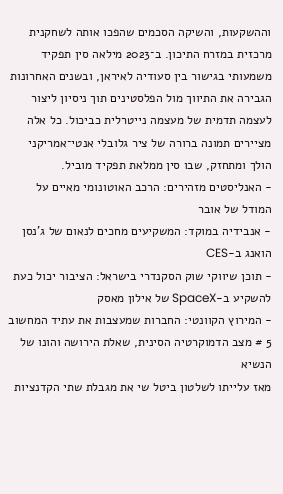וההשקעות, והשיקה הסכמים שהפכו אותה לשחקנית מרכזית במזרח התיכון. ב־2023 מילאה סין תפקיד משמעותי בגישור בין סעודיה לאיראן, ובשנים האחרונות הגבירה את התיווך מול הפלסטינים תוך ניסיון ליצור לעצמה תדמית של מעצמה נייטרלית כביכול. כל אלה מציירים תמונה ברורה של ציר גלובלי אנטי־אמריקני הולך ומתחזק, שבו סין ממלאת תפקיד מוביל.
- האנליסטים מזהירים: הרכב האוטונומי מאיים על המודל של אובר
- אנבידיה במוקד: המשקיעים מחכים לנאום של ג'נסן הואנג ב-CES
- תוכן שיווקי שוק הסקנדרי בישראל: הציבור יכול כעת להשקיע ב-SpaceX של אילון מאסק
- המירוץ הקוונטי: החברות שמעצבות את עתיד המחשוב
5 # מצב הדמוקרטיה הסינית, שאלת הירושה והונו של הנשיא
מאז עלייתו לשלטון ביטל שי את מגבלת שתי הקדנציות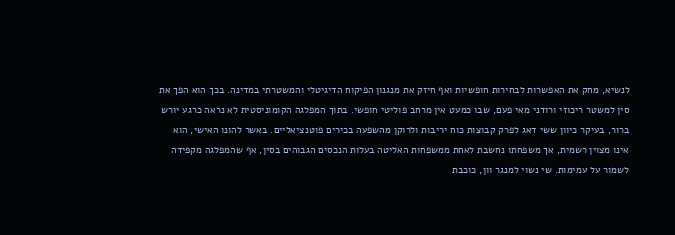לנשיא, מחק את האפשרות לבחירות חופשיות ואף חיזק את מנגנון הפיקוח הדיגיטלי והמשטרתי במדינה. בכך הוא הפך את סין למשטר ריכוזי ורודני מאי פעם, שבו כמעט אין מרחב פוליטי חופשי. בתוך המפלגה הקומוניסטית לא נראה כרגע יורש ברור, בעיקר כיוון ששי דאג לפרק קבוצות כוח יריבות ולרוקן מהשפעה בכירים פוטנציאליים. באשר להונו האישי, הוא אינו מצוין רשמית, אך משפחתו נחשבת לאחת ממשפחות האליטה בעלות הנכסים הגבוהים בסין, אף שהמפלגה מקפידה לשמור על עמימות. שי נשוי למנגר וון, כוכבת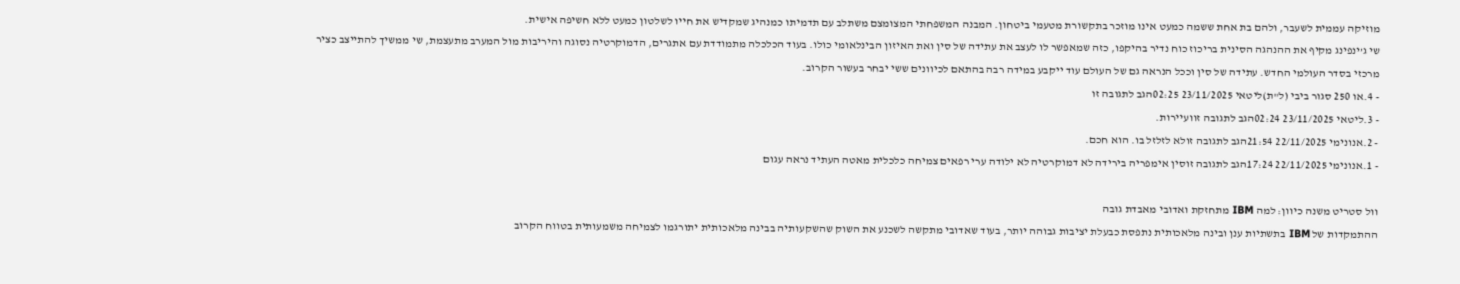מוזיקה עממית לשעבר, ולהם בת אחת ששמה כמעט אינו מוזכר בתקשורת מטעמי ביטחון. המבנה המשפחתי המצומצם משתלב עם תדמיתו כמנהיג שמקדיש את חייו לשלטון כמעט ללא חשיפה אישית.
שי ג’ינפינג מקיף את ההנהגה הסינית בריכוז כוח נדיר בהיקפו, כזה שמאפשר לו לעצב את עתידה של סין ואת האיזון הבינלאומי כולו. בעוד הכלכלה מתמודדת עם אתגרים, הדמוקרטיה נסוגה והיריבות מול המערב מתעצמת, שי ממשיך להתייצב כציר מרכזי בסדר העולמי החדש. עתידה של סין וככל הנראה גם של העולם עוד ייקבע במידה רבה בהתאם לכיוונים ששי יבחר בעשור הקרוב.
- 4.או 250 סגור ביבי (ל"ת)ליטאי 23/11/2025 02:25הגב לתגובה זו
- 3.ליטאי 23/11/2025 02:24הגב לתגובה זוועיירות.
- 2.אנונימי 22/11/2025 21:54הגב לתגובה זולא לזלזל בו. הוא חכם.
- 1.אנונימי 22/11/2025 17:24הגב לתגובה זוסין אימפריה בירידה לא דמוקרטיה לא ילודה ערי רפאים צמיחה כלכלית מאטה העתיד נראה עגום

וול סטריט משנה כיוון: למה IBM מתחזקת ואדובי מאבדת גובה
ההתמקדות של IBM בתשתיות ענן ובינה מלאכותית נתפסת כבעלת יציבות גבוהה יותר, בעוד שאדובי מתקשה לשכנע את השוק שהשקעותיה בבינה מלאכותית יתורגמו לצמיחה משמעותית בטווח הקרוב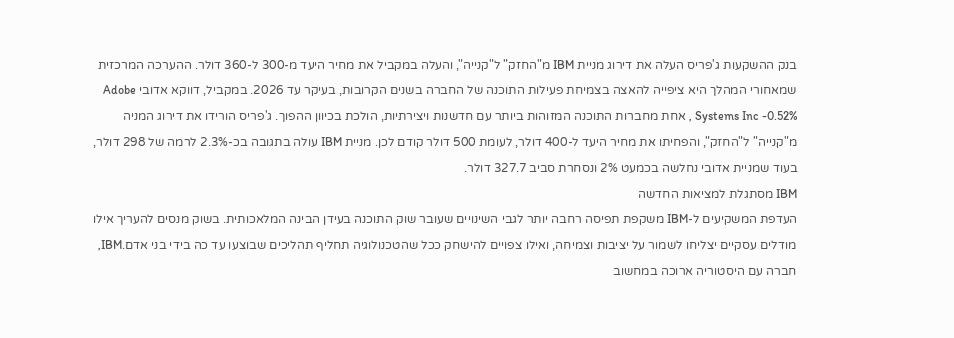בנק ההשקעות ג'פריס העלה את דירוג מניית IBM מ"החזק" ל"קנייה", והעלה במקביל את מחיר היעד מ-300 ל-360 דולר. ההערכה המרכזית שמאחורי המהלך היא ציפייה להאצה בצמיחת פעילות התוכנה של החברה בשנים הקרובות, בעיקר עד 2026. במקביל, דווקא אדובי Adobe Systems Inc -0.52% , אחת מחברות התוכנה המזוהות ביותר עם חדשנות ויצירתיות, הולכת בכיוון ההפוך. ג'פריס הורידו את דירוג המניה מ"קנייה" ל"החזק", והפחיתו את מחיר היעד ל-400 דולר, לעומת 500 דולר קודם לכן. מניית IBM עולה בתגובה בכ-2.3% לרמה של 298 דולר, בעוד שמניית אדובי נחלשה בכמעט 2% ונסחרת סביב 327.7 דולר.
IBM מסתגלת למציאות החדשה
העדפת המשקיעים ל-IBM משקפת תפיסה רחבה יותר לגבי השינויים שעובר שוק התוכנה בעידן הבינה המלאכותית. בשוק מנסים להעריך אילו מודלים עסקיים יצליחו לשמור על יציבות וצמיחה, ואילו צפויים להישחק ככל שהטכנולוגיה תחליף תהליכים שבוצעו עד כה בידי בני אדם.IBM, חברה עם היסטוריה ארוכה במחשוב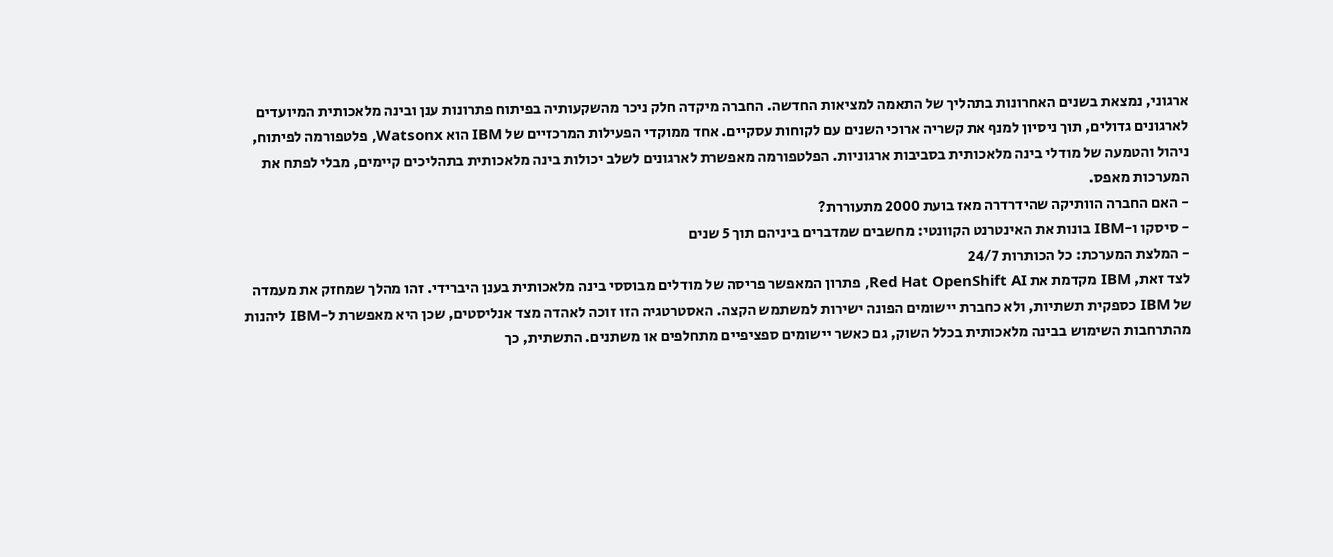ארגוני, נמצאת בשנים האחרונות בתהליך של התאמה למציאות החדשה. החברה מיקדה חלק ניכר מהשקעותיה בפיתוח פתרונות ענן ובינה מלאכותית המיועדים לארגונים גדולים, תוך ניסיון למנף את קשריה ארוכי השנים עם לקוחות עסקיים. אחד ממוקדי הפעילות המרכזיים של IBM הוא Watsonx, פלטפורמה לפיתוח, ניהול והטמעה של מודלי בינה מלאכותית בסביבות ארגוניות. הפלטפורמה מאפשרת לארגונים לשלב יכולות בינה מלאכותית בתהליכים קיימים, מבלי לפתח את המערכות מאפס.
- האם החברה הוותיקה שהידרדרה מאז בועת 2000 מתעוררת?
- סיסקו ו-IBM בונות את האינטרנט הקוונטי: מחשבים שמדברים ביניהם תוך 5 שנים
- המלצת המערכת: כל הכותרות 24/7
לצד זאת, IBM מקדמת את Red Hat OpenShift AI, פתרון המאפשר פריסה של מודלים מבוססי בינה מלאכותית בענן היברידי. זהו מהלך שמחזק את מעמדה של IBM כספקית תשתיות, ולא כחברת יישומים הפונה ישירות למשתמש הקצה. האסטרטגיה הזו זוכה לאהדה מצד אנליסטים, שכן היא מאפשרת ל-IBM ליהנות מהתרחבות השימוש בבינה מלאכותית בכלל השוק, גם כאשר יישומים ספציפיים מתחלפים או משתנים. התשתית, כך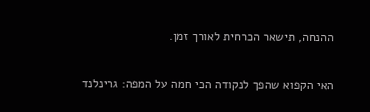ההנחה, תישאר הכרחית לאורך זמן.

האי הקפוא שהפך לנקודה הכי חמה על המפה: גרינלנד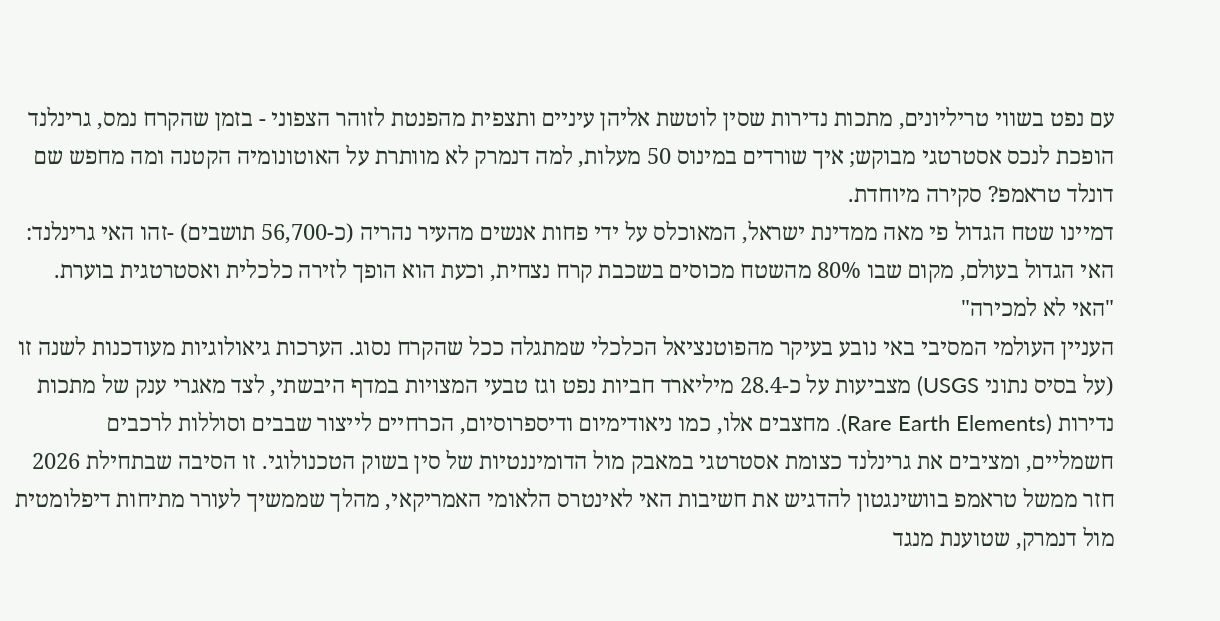עם נפט בשווי טריליונים, מתכות נדירות שסין לוטשת אליהן עיניים ותצפית מהפנטת לזוהר הצפוני - בזמן שהקרח נמס, גרינלנד הופכת לנכס אסטרטגי מבוקש; איך שורדים במינוס 50 מעלות, למה דנמרק לא מוותרת על האוטונומיה הקטנה ומה מחפש שם דונלד טראמפ? סקירה מיוחדת.
דמיינו שטח הגדול פי מאה ממדינת ישראל, המאוכלס על ידי פחות אנשים מהעיר נהריה (כ-56,700 תושבים) -זהו האי גרינלנד: האי הגדול בעולם, מקום שבו 80% מהשטח מכוסים בשכבת קרח נצחית, וכעת הוא הופך לזירה כלכלית ואסטרטגית בוערת.
"האי לא למכירה"
העניין העולמי המסיבי באי נובע בעיקר מהפוטנציאל הכלכלי שמתגלה ככל שהקרח נסוג. הערכות גיאולוגיות מעודכנות לשנה זו (על בסיס נתוני USGS) מצביעות על כ-28.4 מיליארד חביות נפט וגז טבעי המצויות במדף היבשתי, לצד מאגרי ענק של מתכות נדירות (Rare Earth Elements). מחצבים אלו, כמו ניאודימיום ודיספרוסיום, הכרחיים לייצור שבבים וסוללות לרכבים חשמליים, ומציבים את גרינלנד כצומת אסטרטגי במאבק מול הדומיננטיות של סין בשוק הטכנולוגי. זו הסיבה שבתחילת 2026 חזר ממשל טראמפ בוושינגטון להדגיש את חשיבות האי לאינטרס הלאומי האמריקאי, מהלך שממשיך לעורר מתיחות דיפלומטית מול דנמרק, שטוענת מנגד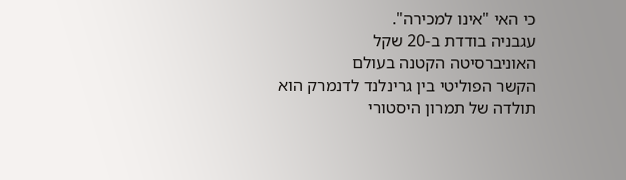כי האי "אינו למכירה".
עגבניה בודדת ב-20 שקל
האוניברסיטה הקטנה בעולם
הקשר הפוליטי בין גרינלנד לדנמרק הוא תולדה של תמרון היסטורי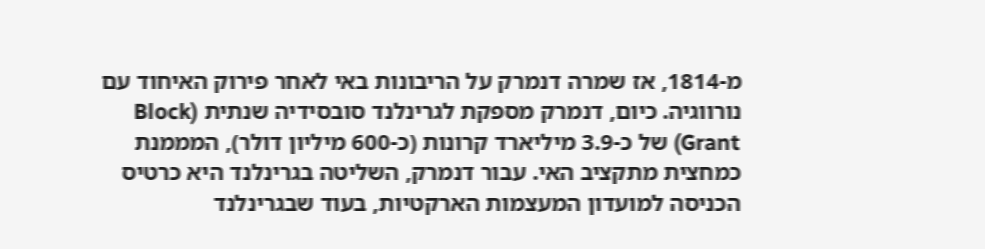מ-1814, אז שמרה דנמרק על הריבונות באי לאחר פירוק האיחוד עם נורווגיה. כיום, דנמרק מספקת לגרינלנד סובסידיה שנתית (Block Grant) של כ-3.9 מיליארד קרונות (כ-600 מיליון דולר), המממנת כמחצית מתקציב האי. עבור דנמרק, השליטה בגרינלנד היא כרטיס הכניסה למועדון המעצמות הארקטיות, בעוד שבגרינלנד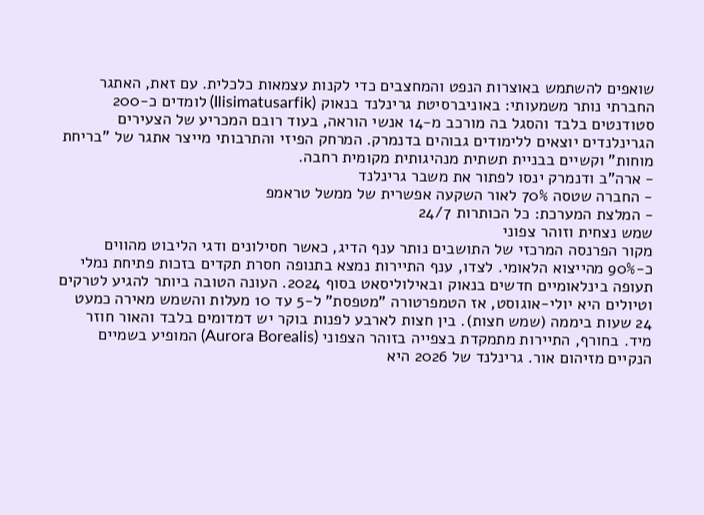שואפים להשתמש באוצרות הנפט והמחצבים כדי לקנות עצמאות כלכלית. עם זאת, האתגר החברתי נותר משמעותי: באוניברסיטת גרינלנד בנאוק (Ilisimatusarfik) לומדים כ-200 סטודנטים בלבד והסגל בה מורכב מ-14 אנשי הוראה, בעוד רובם המכריע של הצעירים הגרינלנדים יוצאים ללימודים גבוהים בדנמרק. המרחק הפיזי והתרבותי מייצר אתגר של "בריחת מוחות" וקשיים בבניית תשתית מנהיגותית מקומית רחבה.
- ארה"ב ודנמרק ינסו לפתור את משבר גרינלנד
- החברה שטסה 70% לאור השקעה אפשרית של ממשל טראמפ
- המלצת המערכת: כל הכותרות 24/7
שמש נצחית וזוהר צפוני
מקור הפרנסה המרכזי של התושבים נותר ענף הדיג, כאשר חסילונים ודגי הליבוט מהווים כ-90% מהייצוא הלאומי. לצדו, ענף התיירות נמצא בתנופה חסרת תקדים בזכות פתיחת נמלי תעופה בינלאומיים חדשים בנאוק ובאילוליסאט בסוף 2024. העונה הטובה ביותר להגיע לטרקים וטיולים היא יולי-אוגוסט, אז הטמפרטורה "מטפסת" ל-5 עד 10 מעלות והשמש מאירה כמעט 24 שעות ביממה (שמש חצות). בין חצות לארבע לפנות בוקר יש דמדומים בלבד והאור חוזר מיד. בחורף, התיירות מתמקדת בצפייה בזוהר הצפוני (Aurora Borealis) המופיע בשמיים הנקיים מזיהום אור. גרינלנד של 2026 היא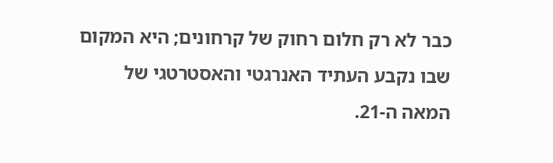כבר לא רק חלום רחוק של קרחונים; היא המקום שבו נקבע העתיד האנרגטי והאסטרטגי של המאה ה-21.